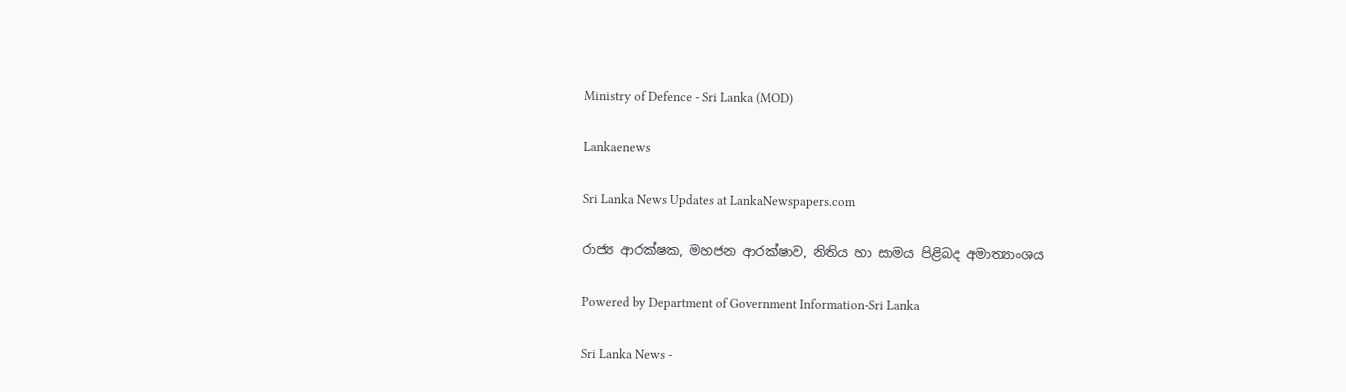Ministry of Defence - Sri Lanka (MOD)

Lankaenews

Sri Lanka News Updates at LankaNewspapers.com

රාජ්‍ය ආරක්ෂක, මහජන ආරක්ෂාව, නිතිය හා සාමය පිළිබද අමාත්‍යාංශය

Powered by Department of Government Information-Sri Lanka

Sri Lanka News -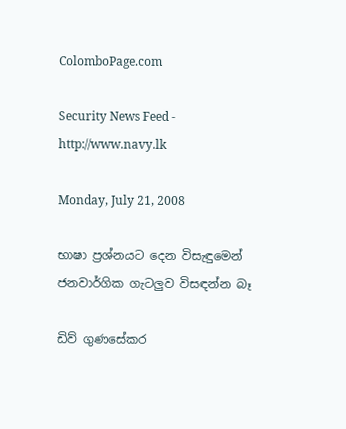ColomboPage.com

Security News Feed - http://www.navy.lk

Monday, July 21, 2008

භාෂා ප්‍රශ්නයට දෙන විසැඳුමෙන් ජනවාර්ගික ගැටලුව විසඳන්න බෑ

ඩිව් ගුණසේකර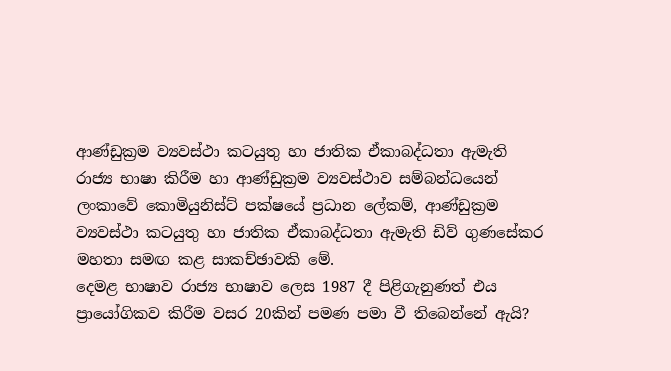ආණ්ඩුක්‍රම ව්‍යවස්ථා කටයුතු හා ජාතික ඒකාබද්ධතා ඇමැති
රාජ්‍ය භාෂා කිරීම හා ආණ්ඩුක්‍රම ව්‍යවස්ථාව සම්බන්ධයෙන් ලංකාවේ කොමියුනිස්ට් පක්ෂයේ ප්‍රධාන ලේකම්, ආණ්ඩුක්‍රම ව්‍යවස්ථා කටයුතු හා ජාතික ඒකාබද්ධතා ඇමැති ඩිව් ගුණසේකර මහතා සමඟ කළ සාකච්ඡාවකි මේ.
දෙමළ භාෂාව රාජ්‍ය භාෂාව ලෙස 1987 දී පිළිගැනුණත් එය ප්‍රායෝගිකව කිරීම වසර 20කින් පමණ පමා වී තිබෙන්නේ ඇයි?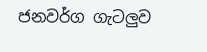ජනවර්ග ගැටලුව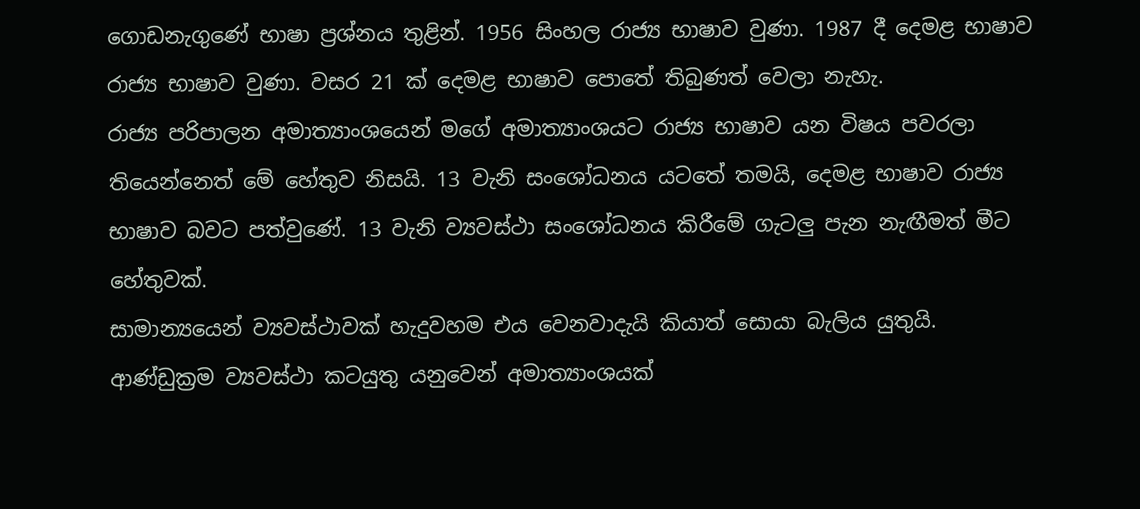ගොඩනැගුණේ භාෂා ප්‍රශ්නය තුළින්. 1956 සිංහල රාජ්‍ය භාෂාව වුණා. 1987 දී දෙමළ භාෂාව රාජ්‍ය භාෂාව වුණා. වසර 21 ක් දෙමළ භාෂාව පොතේ තිබුණත් වෙලා නැහැ.
රාජ්‍ය පරිපාලන අමාත්‍යාංශයෙන් මගේ අමාත්‍යාංශයට රාජ්‍ය භාෂාව යන විෂය පවරලා තියෙන්නෙත් මේ හේතුව නිසයි. 13 වැනි සංශෝධනය යටතේ තමයි, දෙමළ භාෂාව රාජ්‍ය භාෂාව බවට පත්වුණේ. 13 වැනි ව්‍යවස්ථා සංශෝධනය කිරීමේ ගැටලු පැන නැඟීමත් මීට හේතුවක්.
සාමාන්‍යයෙන් ව්‍යවස්ථාවක් හැදුවහම එය වෙනවාදැයි කියාත් සොයා බැලිය යුතුයි. ආණ්ඩුක්‍රම ව්‍යවස්ථා කටයුතු යනුවෙන් අමාත්‍යාංශයක්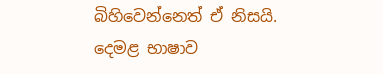බිහිවෙන්නෙත් ඒ නිසයි.
දෙමළ භාෂාව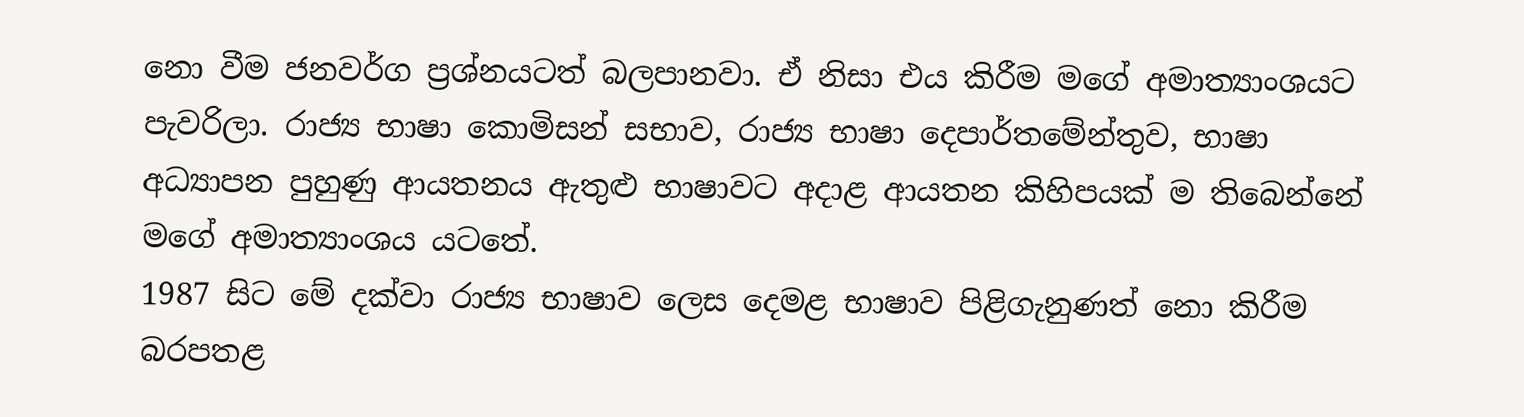නො වීම ජනවර්ග ප්‍රශ්නයටත් බලපානවා. ඒ නිසා එය කිරීම මගේ අමාත්‍යාංශයට පැවරිලා. රාජ්‍ය භාෂා කොමිසන් සභාව, රාජ්‍ය භාෂා දෙපාර්තමේන්තුව, භාෂා අධ්‍යාපන පුහුණු ආයතනය ඇතුළු භාෂාවට අදාළ ආයතන කිහිපයක් ම තිබෙන්නේ මගේ අමාත්‍යාංශය යටතේ.
1987 සිට මේ දක්වා රාජ්‍ය භාෂාව ලෙස දෙමළ භාෂාව පිළිගැනුණත් නො කිරීම බරපතළ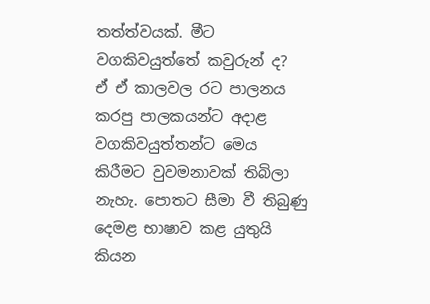තත්ත්වයක්. මීට වගකිවයුත්තේ කවුරුන් ද?
ඒ ඒ කාලවල රට පාලනය කරපු පාලකයන්ට අදාළ වගකිවයුත්තන්ට මෙය කිරීමට වුවමනාවක් තිබිලා නැහැ. පොතට සීමා වී තිබුණු දෙමළ භාෂාව කළ යුතුයි කියන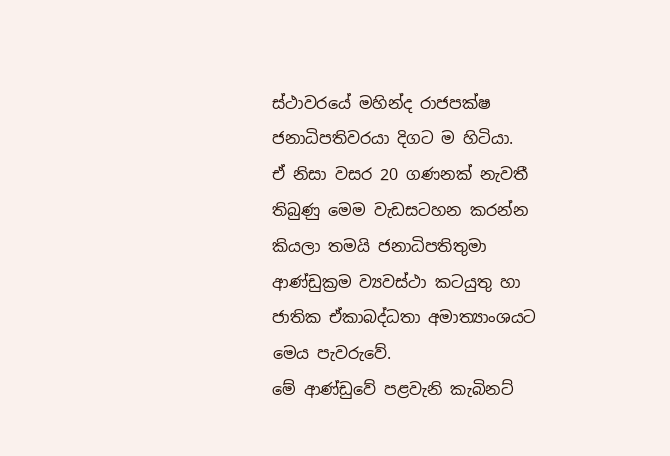ස්ථාවරයේ මහින්ද රාජපක්ෂ ජනාධිපතිවරයා දිගට ම හිටියා.
ඒ නිසා වසර 20 ගණනක් නැවතී තිබුණු මෙම වැඩසටහන කරන්න කියලා තමයි ජනාධිපතිතුමා ආණ්ඩුක්‍රම ව්‍යවස්ථා කටයුතු හා ජාතික ඒකාබද්ධතා අමාත්‍යාංශයට මෙය පැවරුවේ.
මේ ආණ්ඩුවේ පළවැනි කැබිනට්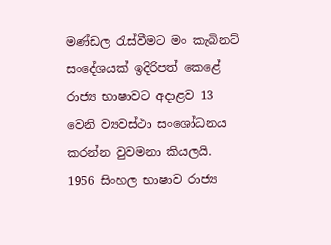මණ්ඩල රැස්වීමට මං කැබිනට් සංදේශයක් ඉදිරිපත් කෙළේ රාජ්‍ය භාෂාවට අදාළව 13 වෙනි ව්‍යවස්ථා සංශෝධනය කරන්න වුවමනා කියලයි.
1956 සිංහල භාෂාව රාජ්‍ය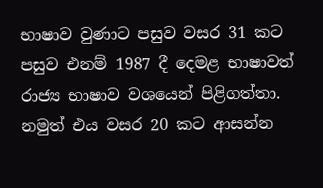භාෂාව වුණාට පසුව වසර 31 කට පසුව එනම් 1987 දී දෙමළ භාෂාවත් රාජ්‍ය භාෂාව වශයෙන් පිළිගත්තා. නමුත් එය වසර 20 කට ආසන්න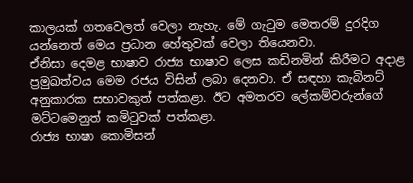කාලයක් ගතවෙලත් වෙලා නැහැ. මේ ගැටුම මෙතරම් දුරදිග යන්නෙත් මෙය ප්‍රධාන හේතුවක් වෙලා තියෙනවා.
ඒනිසා දෙමළ භාෂාව රාජ්‍ය භාෂාව ලෙස කඩිනමින් කිරීමට අදාළ ප්‍රමුඛත්වය මෙම රජය විසින් ලබා දෙනවා. ඒ සඳහා කැබිනට් අනුකාරක සභාවකුත් පත්කළා. ඊට අමතරව ලේකම්වරුන්ගේ මට්ටමෙනුත් කමිටුවක් පත්කළා.
රාජ්‍ය භාෂා කොමිසන්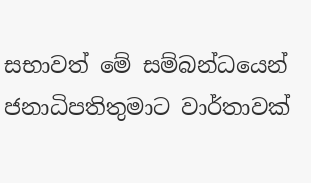සභාවත් මේ සම්බන්ධයෙන් ජනාධිපතිතුමාට වාර්තාවක්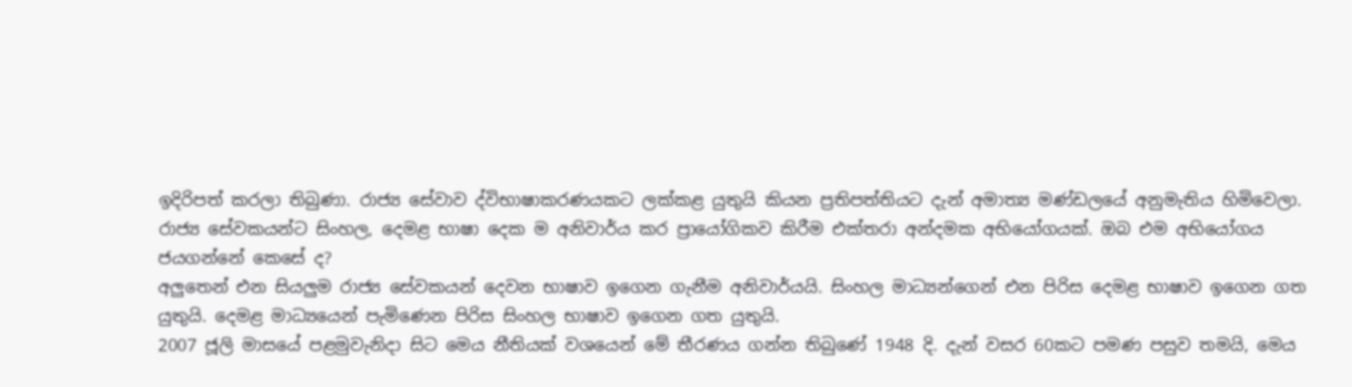ඉදිරිපත් කරලා තිබුණා. රාජ්‍ය සේවාව ද්විභාෂාකරණයකට ලක්කළ යුතුයි කියන ප්‍රතිපත්තියට දැන් අමාත්‍ය මණ්ඩලයේ අනුමැතිය හිමිවෙලා.
රාජ්‍ය සේවකයන්ට සිංහල, දෙමළ භාෂා දෙක ම අනිවාර්ය කර ප්‍රායෝගිකව කිරීම එක්තරා අන්දමක අභියෝගයක්. ඔබ එම අභියෝගය ජයගන්නේ කෙසේ ද?
අලුතෙන් එන සියලුම රාජ්‍ය සේවකයන් දෙවන භාෂාව ඉගෙන ගැනීම අනිවාර්යයි. සිංහල මාධ්‍යන්ගෙන් එන පිරිස දෙමළ භාෂාව ඉගෙන ගත යුතුයි. දෙමළ මාධ්‍යයෙන් පැමිණෙන පිරිස සිංහල භාෂාව ඉගෙන ගත යුතුයි.
2007 ජූලි මාසයේ පළමුවැනිදා සිට මෙය නීතියක් වශයෙන් මේ තීරණය ගන්න තිබුණේ 1948 දි. දැන් වසර 60කට පමණ පසුව තමයි, මෙය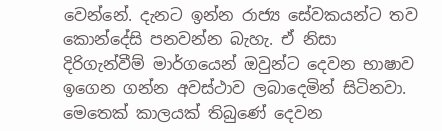වෙන්නේ. දැනට ඉන්න රාජ්‍ය සේවකයන්ට තව කොන්දේසි පනවන්න බැහැ. ඒ නිසා දිරිගැන්වීම් මාර්ගයෙන් ඔවුන්ට දෙවන භාෂාව ඉගෙන ගන්න අවස්ථාව ලබාදෙමින් සිටිනවා.
මෙතෙක් කාලයක් තිබුණේ දෙවන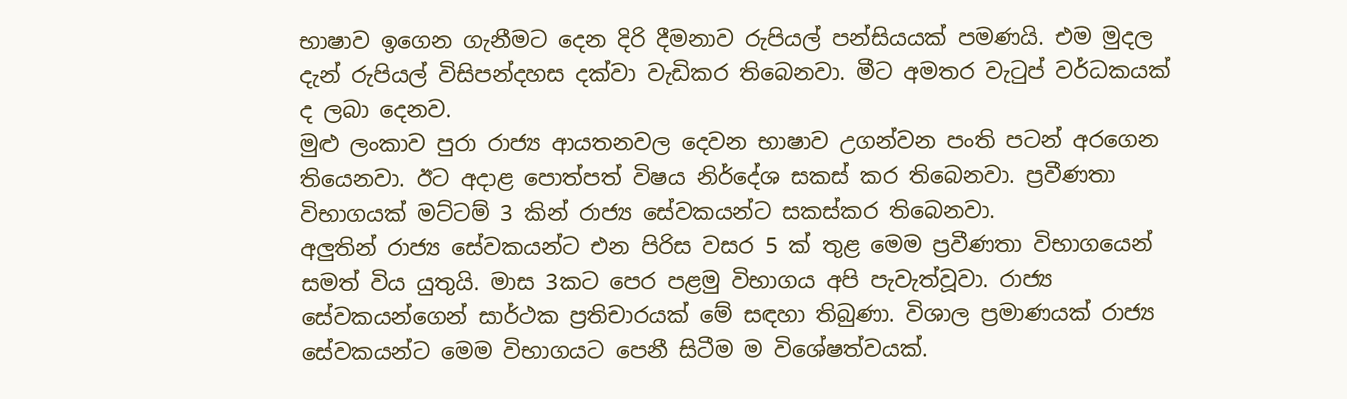භාෂාව ඉගෙන ගැනීමට දෙන දිරි දීමනාව රුපියල් පන්සියයක් පමණයි. එම මුදල දැන් රුපියල් විසිපන්දහස දක්වා වැඩිකර තිබෙනවා. මීට අමතර වැටුප් වර්ධකයක් ද ලබා දෙනව.
මුළු ලංකාව පුරා රාජ්‍ය ආයතනවල දෙවන භාෂාව උගන්වන පංති පටන් අරගෙන තියෙනවා. ඊට අදාළ පොත්පත් විෂය නිර්දේශ සකස් කර තිබෙනවා. ප්‍රවීණතා විභාගයක් මට්ටම් 3 කින් රාජ්‍ය සේවකයන්ට සකස්කර තිබෙනවා.
අලුතින් රාජ්‍ය සේවකයන්ට එන පිරිස වසර 5 ක් තුළ මෙම ප්‍රවීණතා විභාගයෙන් සමත් විය යුතුයි. මාස 3කට පෙර පළමු විභාගය අපි පැවැත්වූවා. රාජ්‍ය සේවකයන්ගෙන් සාර්ථක ප්‍රතිචාරයක් මේ සඳහා තිබුණා. විශාල ප්‍රමාණයක් රාජ්‍ය සේවකයන්ට මෙම විභාගයට පෙනී සිටීම ම විශේෂත්වයක්.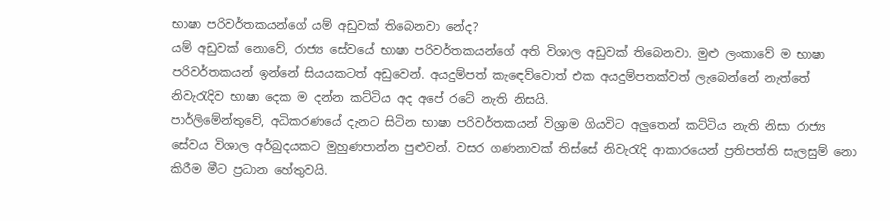භාෂා පරිවර්තකයන්ගේ යම් අඩුවක් තිබෙනවා නේද?
යම් අඩුවක් නොවේ, රාජ්‍ය සේවයේ භාෂා පරිවර්තකයන්ගේ අති විශාල අඩුවක් තිබෙනවා. මුළු ලංකාවේ ම භාෂා පරිවර්තකයන් ඉන්නේ සියයකටත් අඩුවෙන්. අයදුම්පත් කැඳෙව්වොත් එක අයදුම්පතක්වත් ලැබෙන්නේ නැත්තේ නිවැරැදිව භාෂා දෙක ම දන්න කට්ටිය අද අපේ රටේ නැති නිසයි.
පාර්ලිමේන්තුවේ, අධිකරණයේ දැනට සිටින භාෂා පරිවර්තකයන් විශ්‍රාම ගියවිට අලුතෙන් කට්ටිය නැති නිසා රාජ්‍ය සේවය විශාල අර්බුදයකට මුහුණපාන්න පුළුවන්. වසර ගණනාවක් තිස්සේ නිවැරැදි ආකාරයෙන් ප්‍රතිපත්ති සැලසුම් නො කිරීම මීට ප්‍රධාන හේතුවයි.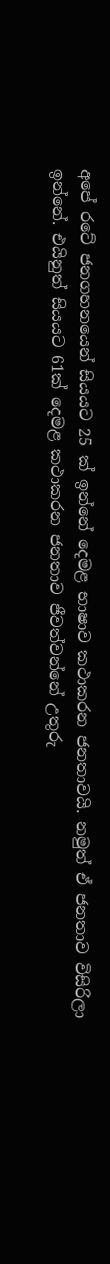අපේ රටේ ජනගහනයෙන් සියයට 25 ක් ඉන්නේ දෙමළ භාෂාව කථාකරන ජනතාවයි. නමුත් ඒ ජනතාව විසිරිලා ඉන්නේ. එයිනුත් සියයට 61ක් දෙමළ කථාකරන ජනතාව ජීවත්වන්නේ උතුරු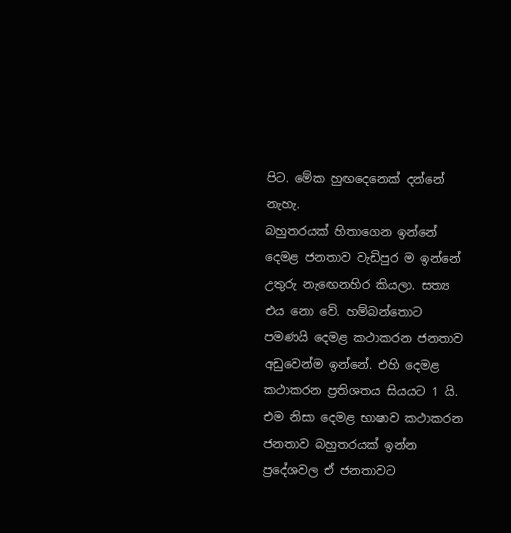පිට. මේක හුඟදෙනෙක් දන්නේ නැහැ.
බහුතරයක් හිතාගෙන ඉන්නේ දෙමළ ජනතාව වැඩිපුර ම ඉන්නේ උතුරු නැඟෙනහිර කියලා. සත්‍ය එය නො වේ. හම්බන්තොට පමණයි දෙමළ කථාකරන ජනතාව අඩුවෙන්ම ඉන්නේ. එහි දෙමළ කථාකරන ප්‍රතිශතය සියයට 1 යි.
එම නිසා දෙමළ භාෂාව කථාකරන ජනතාව බහුතරයක් ඉන්න ප්‍රදේශවල ඒ ජනතාවට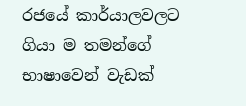රජයේ කාර්යාලවලට ගියා ම තමන්ගේ භාෂාවෙන් වැඩක්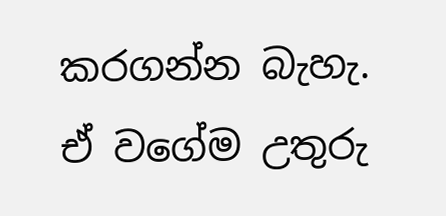කරගන්න බැහැ. ඒ වගේම උතුරු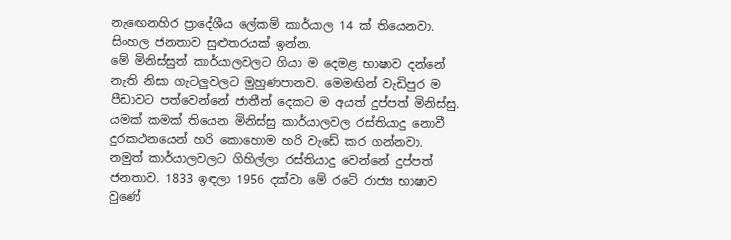නැඟෙනහිර ප්‍රාදේශීය ලේකම් කාර්යාල 14 ක් තියෙනවා. සිංහල ජනතාව සුළුතරයක් ඉන්න.
මේ මිනිස්සුත් කාර්යාලවලට ගියා ම දෙමළ භාෂාව දන්නේ නැති නිසා ගැටලුවලට මුහුණපානව. මෙමඟින් වැඩිපුර ම පීඩාවට පත්වෙන්නේ ජාතීන් දෙකට ම අයත් දුප්පත් මිනිස්සු. යමක් කමක් තියෙන මිනිස්සු කාර්යාලවල රස්තියාදු නොවී දුරකථනයෙන් හරි කොහොම හරි වැඩේ කර ගන්නවා.
නමුත් කාර්යාලවලට ගිහිල්ලා රස්තියාදු වෙන්නේ දුප්පත් ජනතාව. 1833 ඉඳලා 1956 දක්වා මේ රටේ රාජ්‍ය භාෂාව වුණේ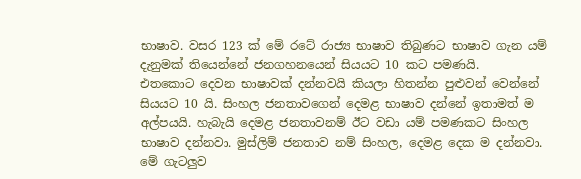භාෂාව. වසර 123 ක් මේ රටේ රාජ්‍ය භාෂාව තිබුණට භාෂාව ගැන යම් දැනුමක් තියෙන්නේ ජනගහනයෙන් සියයට 10 කට පමණයි.
එතකොට දෙවන භාෂාවක් දන්නවයි කියලා හිතන්න පුළුවන් වෙන්නේ සියයට 10 යි. සිංහල ජනතාවගෙන් දෙමළ භාෂාව දන්නේ ඉතාමත් ම අල්පයයි. හැබැයි දෙමළ ජනතාවනම් ඊට වඩා යම් පමණකට සිංහල භාෂාව දන්නවා. මුස්ලිම් ජනතාව නම් සිංහල, දෙමළ දෙක ම දන්නවා.
මේ ගැටලුව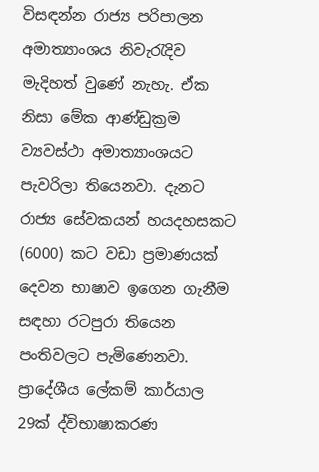විසඳන්න රාජ්‍ය පරිපාලන අමාත්‍යාංශය නිවැරැදිව මැදිහත් වුණේ නැහැ. ඒක නිසා මේක ආණ්ඩුක්‍රම ව්‍යවස්ථා අමාත්‍යාංශයට පැවරිලා තියෙනවා. දැනට රාජ්‍ය සේවකයන් හයදහසකට (6000) කට වඩා ප්‍රමාණයක් දෙවන භාෂාව ඉගෙන ගැනීම සඳහා රටපුරා තියෙන පංතිවලට පැමිණෙනවා.
ප්‍රාදේශීය ලේකම් කාර්යාල 29ක් ද්විභාෂාකරණ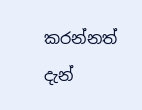කරන්නත් දැන්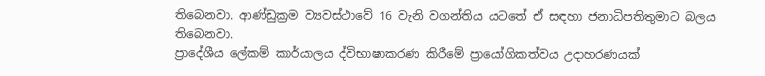තිබෙනවා. ආණ්ඩුක්‍රම ව්‍යවස්ථාවේ 16 වැනි වගන්තිය යටතේ ඒ සඳහා ජනාධිපතිතුමාට බලය තිබෙනවා.
ප්‍රාදේශීය ලේකම් කාර්යාලය ද්විභාෂාකරණ කිරීමේ ප්‍රායෝගිකත්වය උදාහරණයක්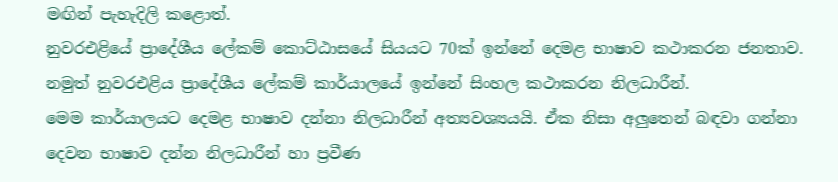මඟින් පැහැදිලි කළොත්.
නුවරඑළියේ ප්‍රාදේශීය ලේකම් කොට්ඨාසයේ සියයට 70ක් ඉන්නේ දෙමළ භාෂාව කථාකරන ජනතාව. නමුත් නුවරඑළිය ප්‍රාදේශීය ලේකම් කාර්යාලයේ ඉන්නේ සිංහල කථාකරන නිලධාරීන්.
මෙම කාර්යාලයට දෙමළ භාෂාව දන්නා නිලධාරීන් අත්‍යවශ්‍යයයි. ඒක නිසා අලුතෙන් බඳවා ගන්නා දෙවන භාෂාව දන්න නිලධාරීන් හා ප්‍රවීණ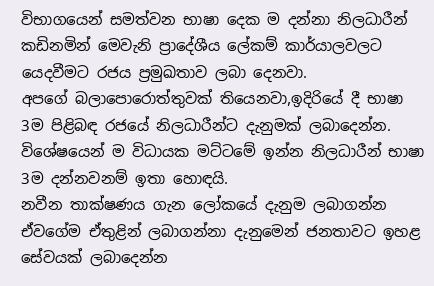විභාගයෙන් සමත්වන භාෂා දෙක ම දන්නා නිලධාරීන් කඩිනමින් මෙවැනි ප්‍රාදේශීය ලේකම් කාර්යාලවලට යෙදවීමට රජය ප්‍රමුඛතාව ලබා දෙනවා.
අපගේ බලාපොරොත්තුවක් තියෙනවා,ඉදිරියේ දී භාෂා 3ම පිළිබඳ රජයේ නිලධාරීන්ට දැනුමක් ලබාදෙන්න. විශේෂයෙන් ම විධායක මට්ටමේ ඉන්න නිලධාරීන් භාෂා 3ම දන්නවනම් ඉතා හොඳයි.
නවීන තාක්ෂණය ගැන ලෝකයේ දැනුම ලබාගන්න ඒවගේම ඒතුළින් ලබාගන්නා දැනුමෙන් ජනතාවට ඉහළ සේවයක් ලබාදෙන්න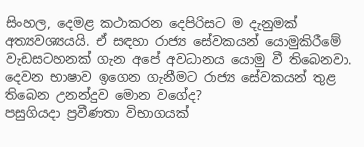සිංහල, දෙමළ කථාකරන දෙපිරිසට ම දැනුමක් අත්‍යවශ්‍යයයි. ඒ සඳහා රාජ්‍ය සේවකයන් යොමුකිරීමේ වැඩසටහනක් ගැන අපේ අවධානය යොමු වී තිබෙනවා.
දෙවන භාෂාව ඉගෙන ගැනීමට රාජ්‍ය සේවකයන් තුළ තිබෙන උනන්දුව මොන වගේද?
පසුගියදා ප්‍රවීණතා විභාගයක්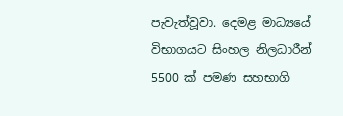පැවැත්වූවා. දෙමළ මාධ්‍යයේ විභාගයට සිංහල නිලධාරීන් 5500 ක් පමණ සහභාගි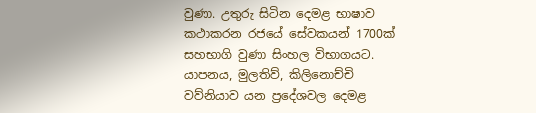වුණා. උතුරු සිටින දෙමළ භාෂාව කථාකරන රජයේ සේවකයන් 1700ක් සහභාගි වුණා සිංහල විභාගයට.
යාපනය, මුලතිව්, කිලිනොච්චි වව්නියාව යන ප්‍රදේශවල දෙමළ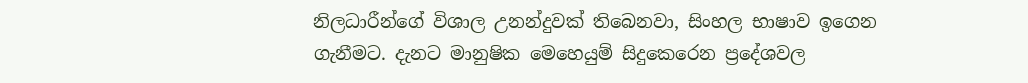නිලධාරීන්ගේ විශාල උනන්දුවක් තිබෙනවා, සිංහල භාෂාව ඉගෙන ගැනීමට. දැනට මානුෂික මෙහෙයුම් සිදුකෙරෙන ප්‍රදේශවල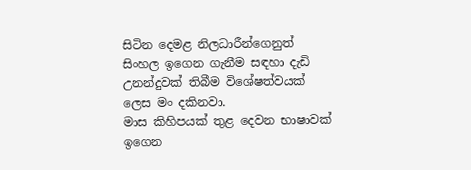සිටින දෙමළ නිලධාරීන්ගෙනුත් සිංහල ඉගෙන ගැනීම සඳහා දැඩි උනන්දුවක් තිබීම විශේෂත්වයක් ලෙස මං දකිනවා.
මාස කිහිපයක් තුළ දෙවන භාෂාවක් ඉගෙන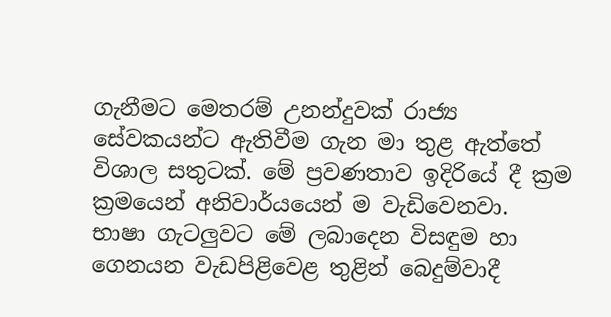ගැනීමට මෙතරම් උනන්දුවක් රාජ්‍ය සේවකයන්ට ඇතිවීම ගැන මා තුළ ඇත්තේ විශාල සතුටක්. මේ ප්‍රවණතාව ඉදිරියේ දී ක්‍රම ක්‍රමයෙන් අනිවාර්යයෙන් ම වැඩිවෙනවා.
භාෂා ගැටලුවට මේ ලබාදෙන විසඳුම හා ගෙනයන වැඩපිළිවෙළ තුළින් බෙදුම්වාදී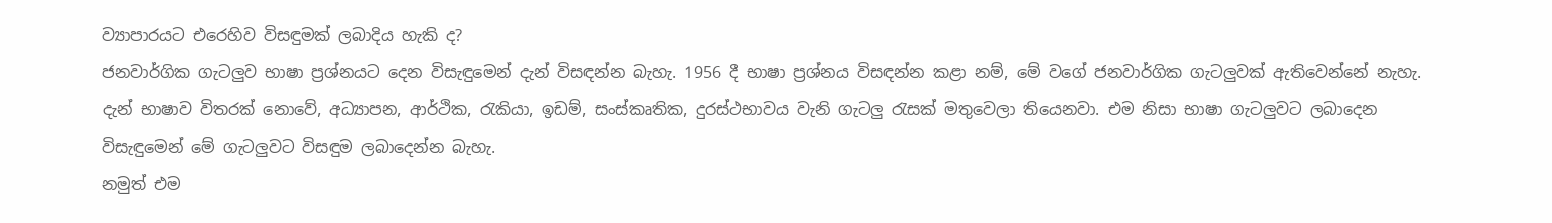ව්‍යාපාරයට එරෙහිව විසඳුමක් ලබාදිය හැකි ද?
ජනවාර්ගික ගැටලුව භාෂා ප්‍රශ්නයට දෙන විසැඳුමෙන් දැන් විසඳන්න බැහැ. 1956 දී භාෂා ප්‍රශ්නය විසඳන්න කළා නම්, මේ වගේ ජනවාර්ගික ගැටලුවක් ඇතිවෙන්නේ නැහැ.
දැන් භාෂාව විතරක් නොවේ, අධ්‍යාපන, ආර්ථික, රැකියා, ඉඩම්, සංස්කෘතික, දුරස්ථභාවය වැනි ගැටලු රැසක් මතුවෙලා තියෙනවා. එම නිසා භාෂා ගැටලුවට ලබාදෙන විසැඳුමෙන් මේ ගැටලුවට විසඳුම ලබාදෙන්න බැහැ.
නමුත් එම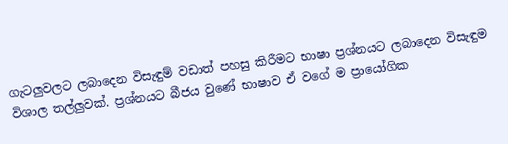ගැටලුවලට ලබාදෙන විසැඳුම් වඩාත් පහසු කිරීමට භාෂා ප්‍රශ්නයට ලබාදෙන විසැඳුම විශාල තල්ලුවක්. ප්‍රශ්නයට බීජය වුණේ භාෂාව ඒ වගේ ම ප්‍රායෝගික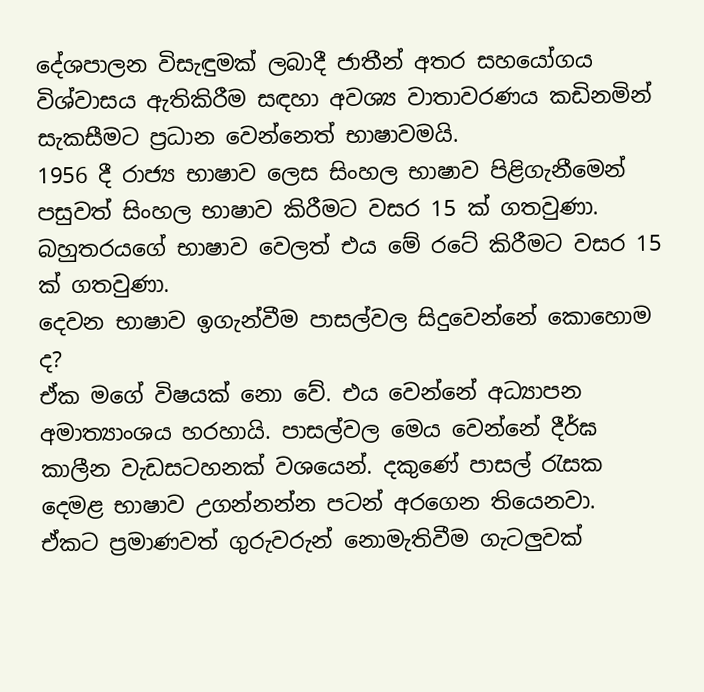දේශපාලන විසැඳුමක් ලබාදී ජාතීන් අතර සහයෝගය විශ්වාසය ඇතිකිරීම සඳහා අවශ්‍ය වාතාවරණය කඩිනමින් සැකසීමට ප්‍රධාන වෙන්නෙත් භාෂාවමයි.
1956 දී රාජ්‍ය භාෂාව ලෙස සිංහල භාෂාව පිළිගැනීමෙන් පසුවත් සිංහල භාෂාව කිරීමට වසර 15 ක් ගතවුණා. බහුතරයගේ භාෂාව වෙලත් එය මේ රටේ කිරීමට වසර 15 ක් ගතවුණා.
දෙවන භාෂාව ඉගැන්වීම පාසල්වල සිදුවෙන්නේ කොහොම ද?
ඒක මගේ විෂයක් නො වේ. එය වෙන්නේ අධ්‍යාපන අමාත්‍යාංශය හරහායි. පාසල්වල මෙය වෙන්නේ දීර්ඝ කාලීන වැඩසටහනක් වශයෙන්. දකුණේ පාසල් රැසක දෙමළ භාෂාව උගන්නන්න පටන් අරගෙන තියෙනවා.
ඒකට ප්‍රමාණවත් ගුරුවරුන් නොමැතිවීම ගැටලුවක්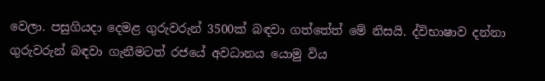වෙලා. පසුගියදා දෙමළ ගුරුවරුන් 3500ක් බඳවා ගත්තේත් මේ නිසයි. ද්විභාෂාව දන්නා ගුරුවරුන් බඳවා ගැනීමටත් රජයේ අවධානය යොමු විය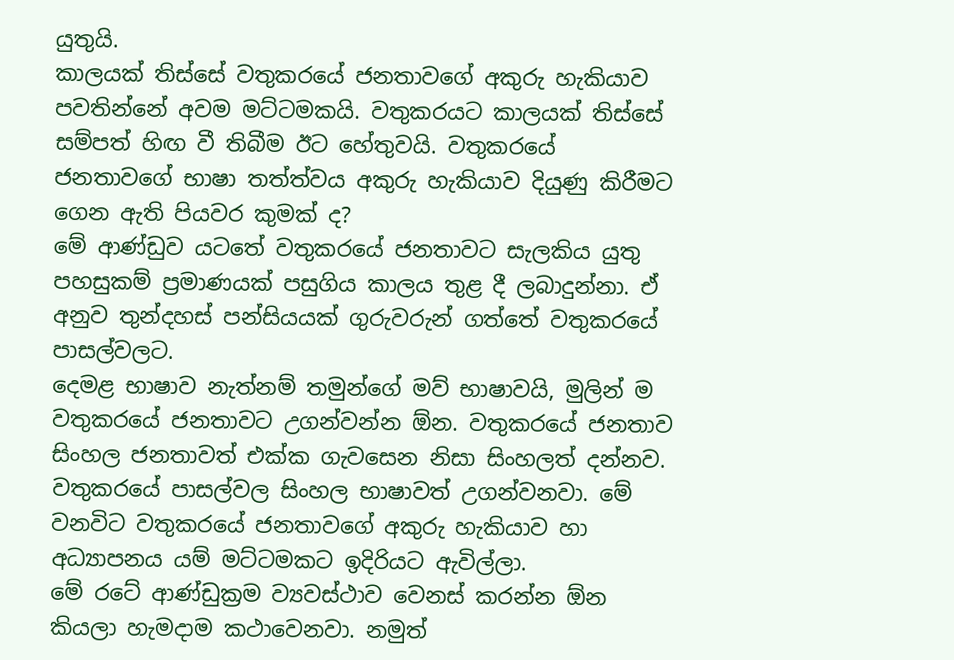යුතුයි.
කාලයක් තිස්සේ වතුකරයේ ජනතාවගේ අකුරු හැකියාව පවතින්නේ අවම මට්ටමකයි. වතුකරයට කාලයක් තිස්සේ සම්පත් හිඟ වී තිබීම ඊට හේතුවයි. වතුකරයේ ජනතාවගේ භාෂා තත්ත්වය අකුරු හැකියාව දියුණු කිරීමට ගෙන ඇති පියවර කුමක් ද?
මේ ආණ්ඩුව යටතේ වතුකරයේ ජනතාවට සැලකිය යුතු පහසුකම් ප්‍රමාණයක් පසුගිය කාලය තුළ දී ලබාදුන්නා. ඒ අනුව තුන්දහස් පන්සියයක් ගුරුවරුන් ගත්තේ වතුකරයේ පාසල්වලට.
දෙමළ භාෂාව නැත්නම් තමුන්ගේ මව් භාෂාවයි, මුලින් ම වතුකරයේ ජනතාවට උගන්වන්න ඕන. වතුකරයේ ජනතාව සිංහල ජනතාවත් එක්ක ගැවසෙන නිසා සිංහලත් දන්නව.
වතුකරයේ පාසල්වල සිංහල භාෂාවත් උගන්වනවා. මේ වනවිට වතුකරයේ ජනතාවගේ අකුරු හැකියාව හා අධ්‍යාපනය යම් මට්ටමකට ඉදිරියට ඇවිල්ලා.
මේ රටේ ආණ්ඩුක්‍රම ව්‍යවස්ථාව වෙනස් කරන්න ඕන කියලා හැමදාම කථාවෙනවා. නමුත්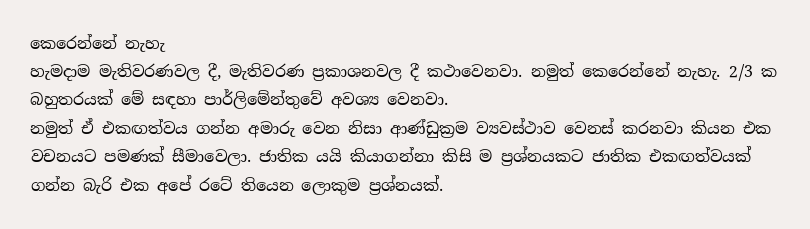කෙරෙන්නේ නැහැ
හැමදාම මැතිවරණවල දී, මැතිවරණ ප්‍රකාශනවල දී කථාවෙනවා. නමුත් කෙරෙන්නේ නැහැ. 2/3 ක බහුතරයක් මේ සඳහා පාර්ලිමේන්තුවේ අවශ්‍ය වෙනවා.
නමුත් ඒ එකඟත්වය ගන්න අමාරු වෙන නිසා ආණ්ඩුක්‍රම ව්‍යවස්ථාව වෙනස් කරනවා කියන එක වචනයට පමණක් සීමාවෙලා. ජාතික යයි කියාගන්නා කිසි ම ප්‍රශ්නයකට ජාතික එකඟත්වයක් ගන්න බැරි එක අපේ රටේ තියෙන ලොකුම ප්‍රශ්නයක්.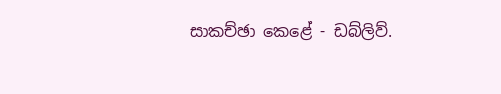සාකච්ඡා කෙළේ - ඩබ්ලිව්.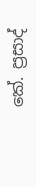කේ. ප්‍රසාද්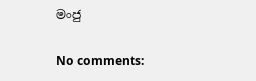මංජු

No comments: